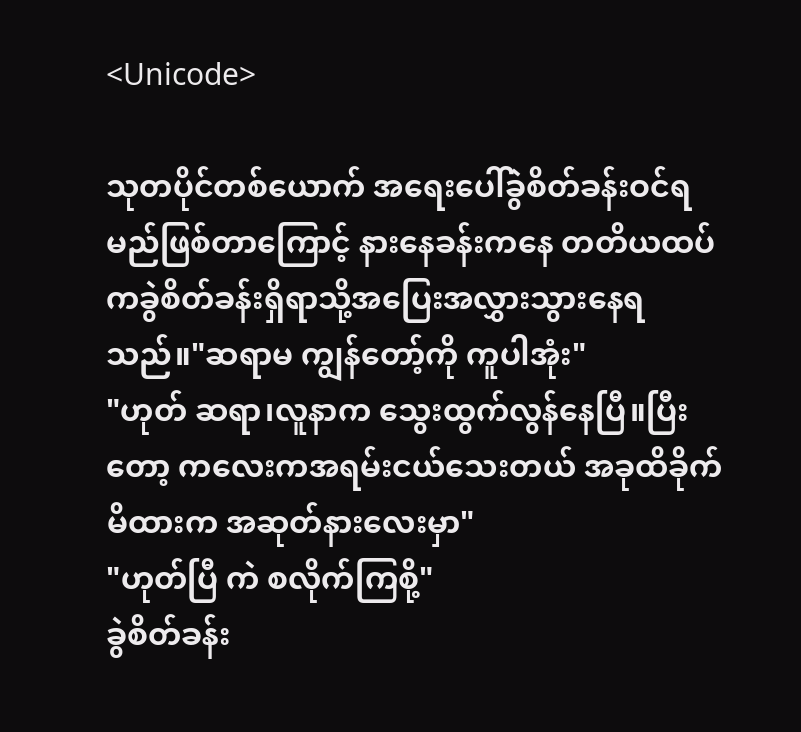<Unicode>

သုတပိုင်တစ်ယောက် အရေးပေါ်ခွဲစိတ်ခန်းဝင်ရမည်ဖြစ်တာကြောင့် နားနေခန်းကနေ တတိယထပ်ကခွဲစိတ်ခန်းရှိရာသို့အပြေးအလွှားသွားနေရသည်။"ဆရာမ ကျွန်တော့်ကို ကူပါအုံး"
"ဟုတ် ဆရာ၊လူနာက သွေးထွက်လွန်နေပြီ။ပြီးတော့ ကလေးကအရမ်းငယ်သေးတယ် အခုထိခိုက်မိထားက အဆုတ်နားလေးမှာ"
"ဟုတ်ပြီ ကဲ စလိုက်ကြစို့"
ခွဲစိတ်ခန်း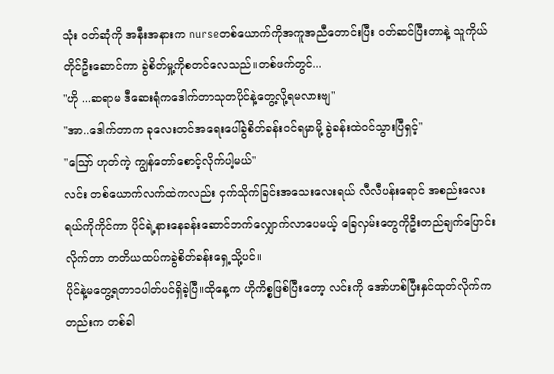သုံး ဝတ်ဆုံကို အနီးအနားက nurseတစ်ယောက်ကိုအကူအညီတောင်းပြီး ဝတ်ဆင်ပြီးတာနဲ့ သူကိုယ်တိုင်ဦးဆောင်ကာ ခွဲစိတ်မှု့ကိုစတင်လေသည်။တစ်ဖက်တွင်...
"ဟို ...ဆရာမ ဒီဆေးရုံကဒေါက်တာသုတပိုင်နဲ့တွေ့လို့ရမလားဗျ"
"အာ..ဒေါက်တာက ခုလေးတင်အရေးပေါ်ခွဲစိတ်ခန်းဝင်ရမှာမို့ ခွဲခန်းထဲဝင်သွားပြီရှင့်"
"ဪ ဟုတ်ကဲ့ ကျွန်တော်စောင့်လိုက်ပါ့မယ်"
လင်း တစ်ယောက်လက်ထဲကလည်း ငှက်သိုက်ခြင်းအသေးလေးရယ် လီလီပန်းရောင် အစည်းလေးရယ်ကိုကိုင်ကာ ပိုင်ရဲ့နားနေခန်းဆောင်ဘက်လျှောက်လာပေမယ့် ခြေလှမ်းတွေကိုဦးတည်ချက်ပြောင်းလိုက်တာ တတိယထပ်ကခွဲစိတ်ခန်းရှေ့သို့ပင်။
ပိုင်နဲ့မတွေ့ရတာ၁ပါတ်ပင်ရှိခဲ့ပြီ။ထိုနေ့က ဟိုကိစ္စဖြစ်ပြီးတော့ လင်းကို အော်ဟစ်ပြီးနှင်ထုတ်လိုက်ကတည်းက တစ်ခါ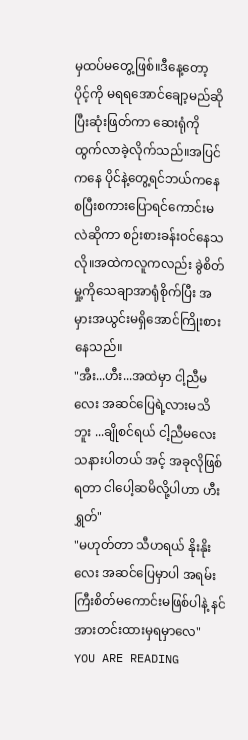မှထပ်မတွေ့ဖြစ်။ဒီနေ့တော့ ပိုင့်ကို မရရအောင်ချော့မည်ဆိုပြီးဆုံးဖြတ်ကာ ဆေးရုံကိုထွက်လာခဲ့လိုက်သည်။အပြင်ကနေ ပိုင်နဲ့တွေ့ရင်ဘယ်ကနေစပြီးစကားပြောရင်ကောင်းမလဲဆိုကာ စဉ်းစားခန်းဝင်နေသလို။အထဲကလူကလည်း ခွဲစိတ်မှု့ကိုသေချာအာရုံစိုက်ပြီး အမှားအယွင်းမရှိအောင်ကြိုးစားနေသည်။
"အီး...ဟီး...အထဲမှာ ငါ့ညီမလေး အဆင်ပြေရဲ့လားမသိဘူး ...ချိုစင်ရယ် ငါ့ညီမလေးသနားပါတယ် အင့် အခုလိုဖြစ်ရတာ ငါပေါ့ဆမိလို့ပါဟာ ဟီး ရွှတ်"
"မဟုတ်တာ သီဟရယ် နိုးနိုးလေး အဆင်ပြေမှာပါ အရမ်းကြီးစိတ်မကောင်းမဖြစ်ပါနဲ့ နင်အားတင်းထားမှရမှာလေ"
YOU ARE READING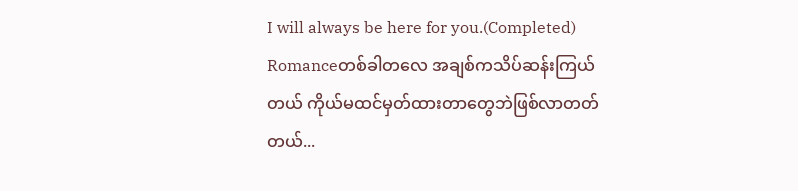I will always be here for you.(Completed)
Romanceတစ်ခါတလေ အချစ်ကသိပ်ဆန်းကြယ်တယ် ကိုယ်မထင်မှတ်ထားတာတွေဘဲဖြစ်လာတတ်တယ်...